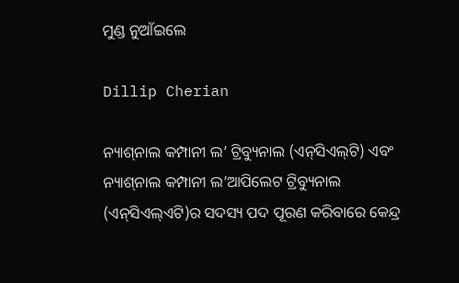ମୁଣ୍ଡ ନୁଆଁଇଲେ

Dillip Cherian

ନ୍ୟାଶ୍‌ନାଲ କମ୍ପାନୀ ଲ’ ଟ୍ରିବ୍ୟୁନାଲ (ଏନ୍‌ସିଏଲ୍‌ଟି) ଏବଂ ନ୍ୟାଶ୍‌ନାଲ କମ୍ପାନୀ ଲ’ଆପିଲେଟ ଟ୍ରିବ୍ୟୁନାଲ (ଏନ୍‌ସିଏଲ୍‌ଏଟି)ର ସଦସ୍ୟ ପଦ ପୂରଣ କରିବାରେ କେନ୍ଦ୍ର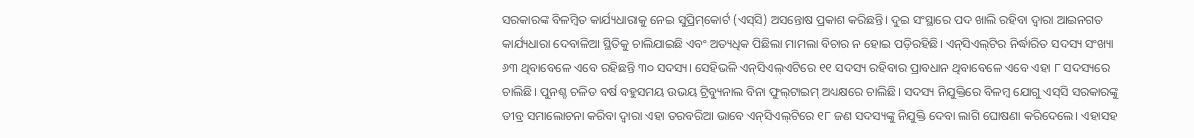ସରକାରଙ୍କ ବିଳମ୍ବିତ କାର୍ଯ୍ୟଧାରାକୁ ନେଇ ସୁପ୍ରିମ୍‌କୋର୍ଟ (ଏସ୍‌ସି) ଅସନ୍ତୋଷ ପ୍ରକାଶ କରିଛନ୍ତି। ଦୁଇ ସଂସ୍ଥାରେ ପଦ ଖାଲି ରହିବା ଦ୍ୱାରା ଆଇନଗତ କାର୍ଯ୍ୟଧାରା ଦେବାଳିଆ ସ୍ଥିତିକୁ ଚାଲିଯାଇଛି ଏବଂ ଅତ୍ୟଧିକ ପିଛିଲା ମାମଲା ବିଚାର ନ ହୋଇ ପଡ଼ିରହିଛି। ଏନ୍‌ସିଏଲ୍‌ଟିର ନିର୍ଦ୍ଧାରିତ ସଦସ୍ୟ ସଂଖ୍ୟା ୬୩ ଥିବାବେଳେ ଏବେ ରହିଛନ୍ତି ୩୦ ସଦସ୍ୟ। ସେହିଭଳି ଏନ୍‌ସିଏଲ୍‌ଏଟିରେ ୧୧ ସଦସ୍ୟ ରହିବାର ପ୍ରାବଧାନ ଥିବାବେଳେ ଏବେ ଏହା ୮ ସଦସ୍ୟରେ ଚାଲିଛି। ପୁନଶ୍ଚ ଚଳିତ ବର୍ଷ ବହୁସମୟ ଉଭୟ ଟ୍ରିବ୍ୟୁନାଲ ବିନା ଫୁଲ୍‌ଟାଇମ୍‌ ଅଧ୍ୟକ୍ଷରେ ଚାଲିଛି। ସଦସ୍ୟ ନିଯୁକ୍ତିରେ ବିଳମ୍ବ ଯୋଗୁ ଏସ୍‌ସି ସରକାରଙ୍କୁ ତୀବ୍ର ସମାଲୋଚନା କରିବା ଦ୍ୱାରା ଏହା ତରବରିଆ ଭାବେ ଏନ୍‌ସିଏଲ୍‌ଟିରେ ୧୮ ଜଣ ସଦସ୍ୟଙ୍କୁ ନିଯୁକ୍ତି ଦେବା ଲାଗି ଘୋଷଣା କରିଦେଲେ। ଏହାସହ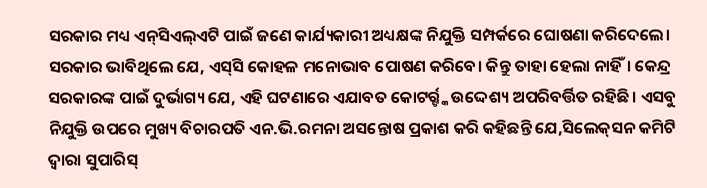ସରକାର ମଧ୍ୟ ଏନ୍‌ସିଏଲ୍‌ଏଟି ପାଇଁ ଜଣେ କାର୍ଯ୍ୟକାରୀ ଅଧ୍ୟକ୍ଷଙ୍କ ନିଯୁକ୍ତି ସମ୍ପର୍କରେ ଘୋଷଣା କରିଦେଲେ। ସରକାର ଭାବିଥିଲେ ଯେ, ଏସ୍‌ସି କୋହଳ ମନୋଭାବ ପୋଷଣ କରିବେ। କିନ୍ତୁ ତାହା ହେଲା ନାହିଁ। କେନ୍ଦ୍ର ସରକାରଙ୍କ ପାଇଁ ଦୁର୍ଭାଗ୍ୟ ଯେ, ଏହି ଘଟଣାରେ ଏଯାବତ କୋଟର୍ର୍ଙ୍କ ଉଦ୍ଦେଶ୍ୟ ଅପରିବର୍ତ୍ତିତ ରହିଛି। ଏସବୁ ନିଯୁକ୍ତି ଉପରେ ମୁଖ୍ୟ ବିଚାରପତି ଏନ.ଭି.ରମନା ଅସନ୍ତୋଷ ପ୍ରକାଶ କରି କହିଛନ୍ତି ଯେ,ସିଲେକ୍‌ସନ କମିଟି ଦ୍ୱାରା ସୁପାରିସ୍‌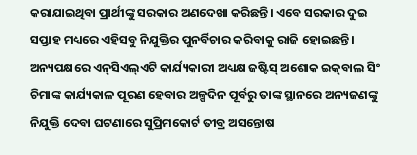କରାଯାଇଥିବା ପ୍ରାର୍ଥୀଙ୍କୁ ସରକାର ଅଣଦେଖା କରିଛନ୍ତି। ଏବେ ସରକାର ଦୁଇ ସପ୍ତାହ ମଧ୍ୟରେ ଏହିସବୁ ନିଯୁକ୍ତିର ପୁନର୍ବିଚାର କରିବାକୁ ରାଜି ହୋଇଛନ୍ତି। ଅନ୍ୟପକ୍ଷରେ ଏନ୍‌ସିଏଲ୍‌ଏଟି କାର୍ଯ୍ୟକାରୀ ଅଧ୍ୟକ୍ଷ ଜଷ୍ଟିସ୍‌ ଅଶୋକ ଇକ୍‌ବାଲ ସିଂ ଚିମାଙ୍କ କାର୍ଯ୍ୟକାଳ ପୂରଣ ହେବାର ଅଳ୍ପଦିନ ପୂର୍ବରୁ ତାଙ୍କ ସ୍ଥାନରେ ଅନ୍ୟଜଣଙ୍କୁ ନିଯୁକ୍ତି ଦେବା ଘଟଣାରେ ସୁପ୍ରିମକୋର୍ଟ ତୀବ୍ର ଅସନ୍ତୋଷ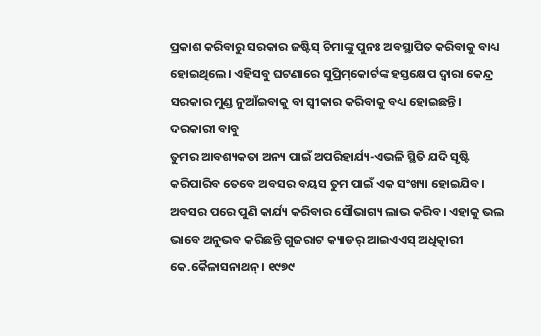ପ୍ରକାଶ କରିବାରୁ ସରକାର ଜଷ୍ଟିସ୍‌ ଚିମାଙ୍କୁ ପୁନଃ ଅବସ୍ଥାପିତ କରିବାକୁ ବାଧ୍ୟ ହୋଇଥିଲେ। ଏହିସବୁ ଘଟଣାରେ ସୁପ୍ରିମ୍‌କୋର୍ଟଙ୍କ ହସ୍ତକ୍ଷେପ ଦ୍ୱାରା କେନ୍ଦ୍ର ସରକାର ମୁଣ୍ଡ ନୁଆଁଇବାକୁ ବା ସ୍ବୀକାର କରିବାକୁ ବଧ୍ୟ ହୋଇଛନ୍ତି।
ଦରକାରୀ ବାବୁ
ତୁମର ଆବଶ୍ୟକତା ଅନ୍ୟ ପାଇଁ ଅପରିହାର୍ଯ୍ୟ-ଏଭଳି ସ୍ଥିତି ଯଦି ସୃଷ୍ଟି କରିପାରିବ ତେବେ ଅବସର ବୟସ ତୁମ ପାଇଁ ଏକ ସଂଖ୍ୟା ହୋଇଯିବ। ଅବସର ପରେ ପୁଣି କାର୍ଯ୍ୟ କରିବାର ସୌଭାଗ୍ୟ ଲାଭ କରିବ। ଏହାକୁ ଭଲ ଭାବେ ଅନୁଭବ କରିଛନ୍ତି ଗୁଜରାଟ କ୍ୟାଡର୍‌ ଆଇଏଏସ୍‌ ଅଧିତ୍କାରୀ କେ.କୈଳାସନାଥନ୍‌। ୧୯୭୯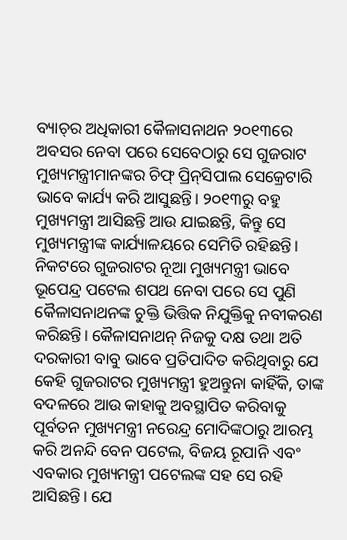ବ୍ୟାଚ୍‌ର ଅଧିକାରୀ କୈଳାସନାଥନ ୨୦୧୩ରେ ଅବସର ନେବା ପରେ ସେବେଠାରୁ ସେ ଗୁଜରାଟ ମୁଖ୍ୟମନ୍ତ୍ରୀମାନଙ୍କର ଚିଫ୍‌ ପ୍ରିନ୍‌ସିପାଲ ସେକ୍ରେଟାରି ଭାବେ କାର୍ଯ୍ୟ କରି ଆସୁଛନ୍ତି। ୨୦୧୩ରୁ ବହୁ ମୁଖ୍ୟମନ୍ତ୍ରୀ ଆସିଛନ୍ତି ଆଉ ଯାଇଛନ୍ତି, କିନ୍ତୁ ସେ ମୁଖ୍ୟମନ୍ତ୍ରୀଙ୍କ କାର୍ଯ୍ୟାଳୟରେ ସେମିତି ରହିଛନ୍ତି। ନିକଟରେ ଗୁଜରାଟର ନୂଆ ମୁଖ୍ୟମନ୍ତ୍ରୀ ଭାବେ ଭୂପେନ୍ଦ୍ର ପଟେଲ ଶପଥ ନେବା ପରେ ସେ ପୁଣି କୈଳାସନାଥନଙ୍କ ଚୁକ୍ତି ଭିତ୍ତିକ ନିଯୁକ୍ତିକୁ ନବୀକରଣ କରିଛନ୍ତି। କୈଳାସନାଥନ୍‌ ନିଜକୁ ଦକ୍ଷ ତଥା ଅତି ଦରକାରୀ ବାବୁ ଭାବେ ପ୍ରତିପାଦିତ କରିଥିବାରୁ ଯେ କେହି ଗୁଜରାଟର ମୁଖ୍ୟମନ୍ତ୍ରୀ ହୁଅନ୍ତୁନା କାହିଁକି, ତାଙ୍କ ବଦଳରେ ଆଉ କାହାକୁ ଅବସ୍ଥାପିତ କରିବାକୁ ପୂର୍ବତନ ମୁଖ୍ୟମନ୍ତ୍ରୀ ନରେନ୍ଦ୍ର ମୋଦିଙ୍କଠାରୁ ଆରମ୍ଭ କରି ଅନନ୍ଦି ବେନ ପଟେଲ, ବିଜୟ ରୂପାନି ଏବଂ ଏବକାର ମୁଖ୍ୟମନ୍ତ୍ରୀ ପଟେଲଙ୍କ ସହ ସେ ରହି ଆସିଛନ୍ତି। ଯେ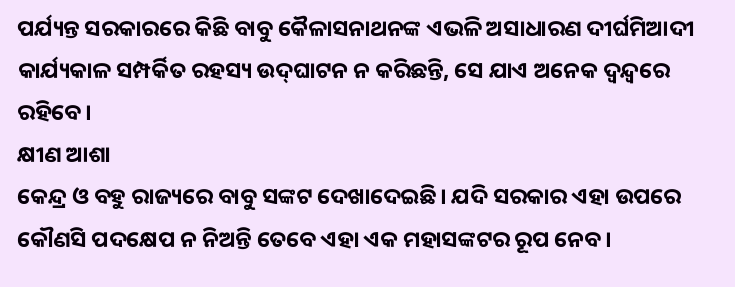ପର୍ଯ୍ୟନ୍ତ ସରକାରରେ କିଛି ବାବୁ କୈଳାସନାଥନଙ୍କ ଏଭଳି ଅସାଧାରଣ ଦୀର୍ଘମିଆଦୀ କାର୍ଯ୍ୟକାଳ ସମ୍ପର୍କିତ ରହସ୍ୟ ଉଦ୍‌ଘାଟନ ନ କରିଛନ୍ତି, ସେ ଯାଏ ଅନେକ ଦ୍ୱନ୍ଦ୍ୱରେ ରହିବେ।
କ୍ଷୀଣ ଆଶା
କେନ୍ଦ୍ର ଓ ବହୁ ରାଜ୍ୟରେ ବାବୁ ସଙ୍କଟ ଦେଖାଦେଇଛି। ଯଦି ସରକାର ଏହା ଉପରେ କୌଣସି ପଦକ୍ଷେପ ନ ନିଅନ୍ତି ତେବେ ଏହା ଏକ ମହାସଙ୍କଟର ରୂପ ନେବ।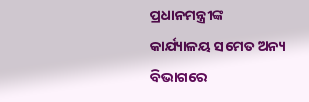ପ୍ରଧାନମନ୍ତ୍ରୀଙ୍କ କାର୍ଯ୍ୟାଳୟ ସମେତ ଅନ୍ୟ ବିଭାଗରେ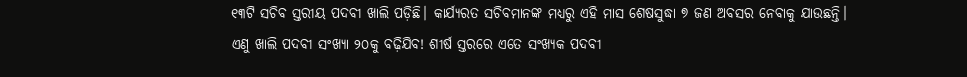୧୩ଟି ସଚିବ ସ୍ତରୀୟ ପଦବୀ ଖାଲି ପଡ଼ିଛି। କାର୍ଯ୍ୟରତ ସଚିବମାନଙ୍କ ମଧ୍ୟରୁ ଏହି ମାସ ଶେଷସୁଦ୍ଧା ୭ ଜଣ ଅବସର ନେବାକୁ ଯାଉଛନ୍ତି। ଏଣୁ ଖାଲି ପଦବୀ ସଂଖ୍ୟା ୨୦କୁ ବଢ଼ିଯିବ! ଶୀର୍ଷ ସ୍ତରରେ ଏତେ ସଂଖ୍ୟକ ପଦବୀ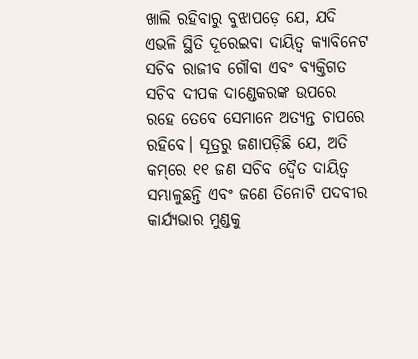ଖାଲି ରହିବାରୁ ବୁଝାପଡ଼େ ଯେ, ଯଦି ଏଭଳି ସ୍ଥିତି ଦୂରେଇବା ଦାୟିତ୍ୱ କ୍ୟାବିନେଟ ସଚିବ ରାଜୀବ ଗୌବା ଏବଂ ବ୍ୟକ୍ତିଗତ ସଚିବ ଦୀପକ ଦାଣ୍ଡେକରଙ୍କ ଉପରେ ରହେ ତେବେ ସେମାନେ ଅତ୍ୟନ୍ତ ଚାପରେ ରହିବେ। ସୂତ୍ରରୁ ଜଣାପଡ଼ିଛି ଯେ, ଅତି କମ୍‌ରେ ୧୧ ଜଣ ସଚିବ ଦ୍ୱୈତ ଦାୟିତ୍ୱ ସମ୍ଭାଳୁଛନ୍ତି ଏବଂ ଜଣେ ତିନୋଟି ପଦବୀର କାର୍ଯ୍ୟଭାର ମୁଣ୍ଡକୁ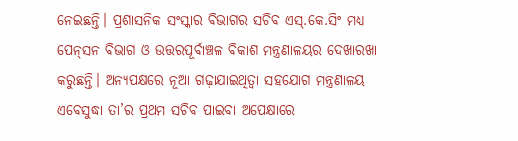ନେଇଛନ୍ତି। ପ୍ରଶାସନିକ ସଂସ୍କାର ବିଭାଗର ସଚିବ ଏସ୍‌.କେ.ସିଂ ମଧ୍ୟ ପେନ୍‌ସନ ବିଭାଗ ଓ ଉତ୍ତରପୂର୍ବାଞ୍ଚଳ ବିକାଶ ମନ୍ତ୍ରଣାଳୟର ଦେଖାରଖା କରୁଛନ୍ତି। ଅନ୍ୟପକ୍ଷରେ ନୂଆ ଗଢ଼ାଯାଇଥିତ୍ବା ସହଯୋଗ ମନ୍ତ୍ରଣାଳୟ ଏବେସୁଦ୍ଧା ତା’ର ପ୍ରଥମ ସଚିବ ପାଇବା ଅପେକ୍ଷାରେ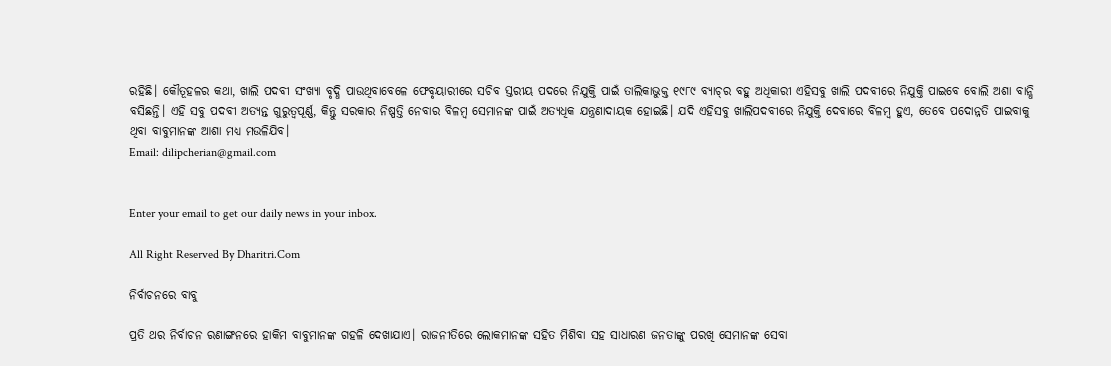ରହିଛି। କୌତୂହଳର କଥା, ଖାଲି ପଦବୀ ସଂଖ୍ୟା ବୃଦ୍ଧି ପାଉଥିବାବେଳେ ଫେବୃୟାରୀରେ ସଚିବ ସ୍ତରୀୟ ପଦରେ ନିଯୁକ୍ତି ପାଇଁ ତାଲିକାଭୁକ୍ତ ୧୯୮୯ ବ୍ୟାଚ୍‌ର ବହୁ ଅଧିକାରୀ ଏହିସବୁ ଖାଲି ପଦବୀରେ ନିଯୁକ୍ତି ପାଇବେ ବୋଲି ଅଶା ବାନ୍ଧି ବସିଛନ୍ତି। ଏହି ସବୁ ପଦବୀ ଅତ୍ୟନ୍ତ ଗୁରୁତ୍ୱପୂର୍ଣ୍ଣ, କିନ୍ତୁ ସରକାର ନିଷ୍ପତ୍ତି ନେବାର ବିଳମ୍ବ ସେମାନଙ୍କ ପାଇଁ ଅତ୍ୟଧିକ ଯନ୍ତ୍ରଣାଦାୟକ ହୋଇଛି। ଯଦି ଏହିସବୁ ଖାଲିପଦବୀରେ ନିଯୁକ୍ତି ଦେବାରେ ବିଳମ୍ବ ହୁଏ, ତେବେ ପଦୋନ୍ନତି ପାଇବାକୁ ଥିବା ବାବୁମାନଙ୍କ ଆଶା ମଧ୍ୟ ମଉଳିଯିବ।
Email: dilipcherian@gmail.com


Enter your email to get our daily news in your inbox.

All Right Reserved By Dharitri.Com

ନିର୍ବାଚନରେ ବାବୁ

ପ୍ରତି ଥର ନିର୍ବାଚନ ରଣାଙ୍ଗନରେ ହାକିମ ବାବୁମାନଙ୍କ ଗହଳି ଦେଖାଯାଏ। ରାଜନୀତିରେ ଲୋକମାନଙ୍କ ସହିତ ମିଶିବା ସହ ସାଧାରଣ ଜନତାଙ୍କୁ ପରଖି ସେମାନଙ୍କ ସେବା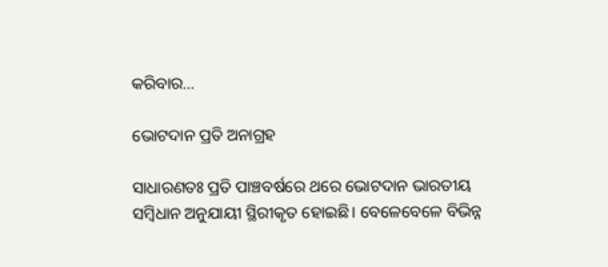କରିବାର...

ଭୋଟଦାନ ପ୍ରତି ଅନାଗ୍ରହ

ସାଧାରଣତଃ ପ୍ରତି ପାଞ୍ଚବର୍ଷରେ ଥରେ ଭୋଟଦାନ ଭାରତୀୟ ସମ୍ବିଧାନ ଅନୁଯାୟୀ ସ୍ଥିରୀକୃତ ହୋଇଛି। ବେଳେବେଳେ ବିଭିନ୍ନ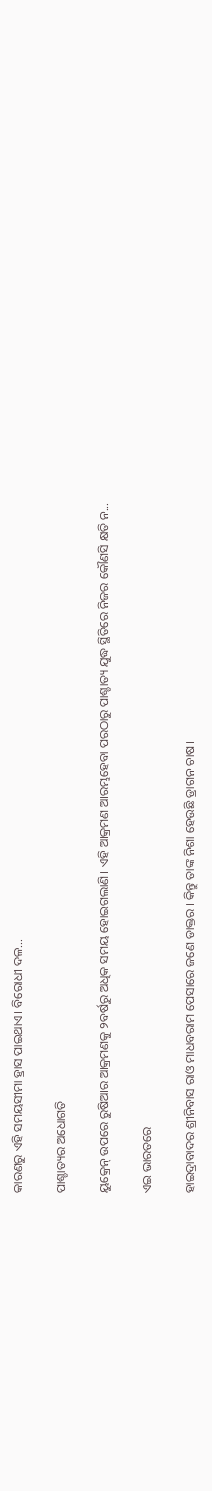କାରଣରୁ ଏହି ସମୟସୀମା ହ୍ରାସ ପାଇଥାଏ। ବିରୋଧୀ ଦଳ...

ପାଶ୍ଚାତ୍ୟର ଅଧୋଗତି

ୟୁକ୍ରେନ୍‌ ଉପରେ ରୁଷିଆର ଆକ୍ରମଣକୁ ୨ବର୍ଷରୁ ଅଧିକ ସମୟ ହୋଇଗଲାଣି। ଏହି ଆକ୍ରମଣ ଆରମ୍ଭହେବା ପରଠାରୁ ପାଶ୍ଚାତ୍ୟ ଯୁଦ୍ଧ ସ୍ଥିତିରେ ନିଜର କୌଣସି କ୍ଷତି ନ...

ଏଇ ଭାରତରେ

ହାଇଦ୍ରାବାଦର ଶ୍ରୀନିବାସ ରାଓ ମାଧବରାମ ପେସାରେ ଜଣେ ଡାକ୍ତର । କିନ୍ତୁ ତାଙ୍କ ନିଶା ହେଉଛି ଡ୍ରାଗନ ଚାଷ।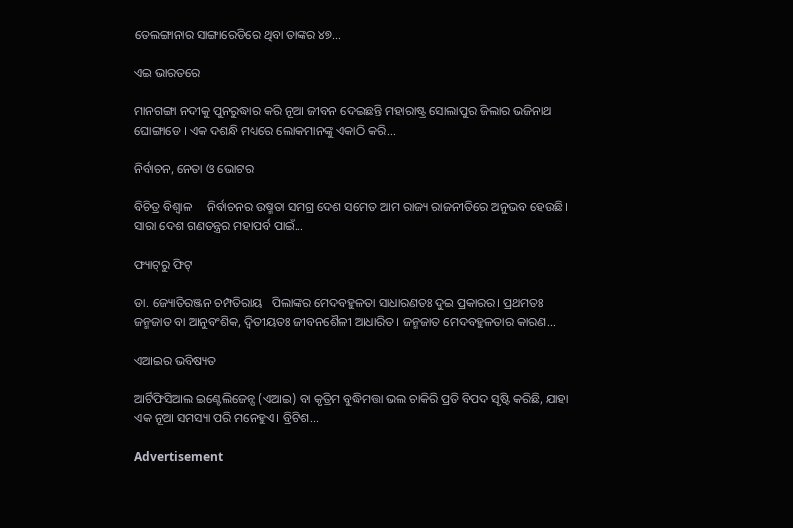ତେଲଙ୍ଗାନାର ସାଙ୍ଗାରେଡିରେ ଥିବା ତାଙ୍କର ୪୭...

ଏଇ ଭାରତରେ

ମାନଗଙ୍ଗା ନଦୀକୁ ପୁନରୁଦ୍ଧାର କରି ନୂଆ ଜୀବନ ଦେଇଛନ୍ତି ମହାରାଷ୍ଟ୍ର ସୋଲାପୁର ଜିଲାର ଭଜିନାଥ ଘୋଙ୍ଗାଡେ । ଏକ ଦଶନ୍ଧି ମଧ୍ୟରେ ଲୋକମାନଙ୍କୁ ଏକାଠି କରି...

ନିର୍ବାଚନ, ନେତା ଓ ଭୋଟର

ବିଚିତ୍ର ବିଶ୍ୱାଳ     ନିର୍ବାଚନର ଉଷ୍ମତା ସମଗ୍ର ଦେଶ ସମେତ ଆମ ରାଜ୍ୟ ରାଜନୀତିରେ ଅନୁଭବ ହେଉଛି। ସାରା ଦେଶ ଗଣତନ୍ତ୍ରର ମହାପର୍ବ ପାଇଁ...

ଫ୍ୟାଟ୍‌ରୁ ଫିଟ୍‌

ଡା. ଜ୍ୟୋତିରଞ୍ଜନ ଚମ୍ପତିରାୟ   ପିଲାଙ୍କର ମେଦବହୁଳତା ସାଧାରଣତଃ ଦୁଇ ପ୍ରକାରର। ପ୍ରଥମତଃ ଜନ୍ମଜାତ ବା ଆନୁବଂଶିକ, ଦ୍ୱିତୀୟତଃ ଜୀବନଶୈଳୀ ଆଧାରିତ। ଜନ୍ମଜାତ ମେଦବହୁଳତାର କାରଣ...

ଏଆଇର ଭବିଷ୍ୟତ

ଆର୍ଟିଫିସିଆଲ ଇଣ୍ଟେଲିଜେନ୍ସ (ଏଆଇ) ବା କୃତ୍ରିମ ବୁଦ୍ଧିମତ୍ତା ଭଲ ଚାକିରି ପ୍ରତି ବିପଦ ସୃଷ୍ଟି କରିଛି, ଯାହା ଏକ ନୂଆ ସମସ୍ୟା ପରି ମନେହୁଏ। ବ୍ରିଟିଶ...

Advertisement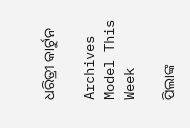ଧରିତ୍ରୀ କାର୍ଟୁନ

Archives
Model This Week

ପିଲାଙ୍କ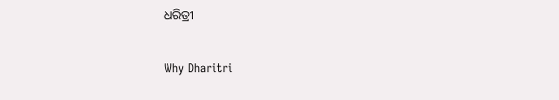ଧରିତ୍ରୀ

Why Dharitri